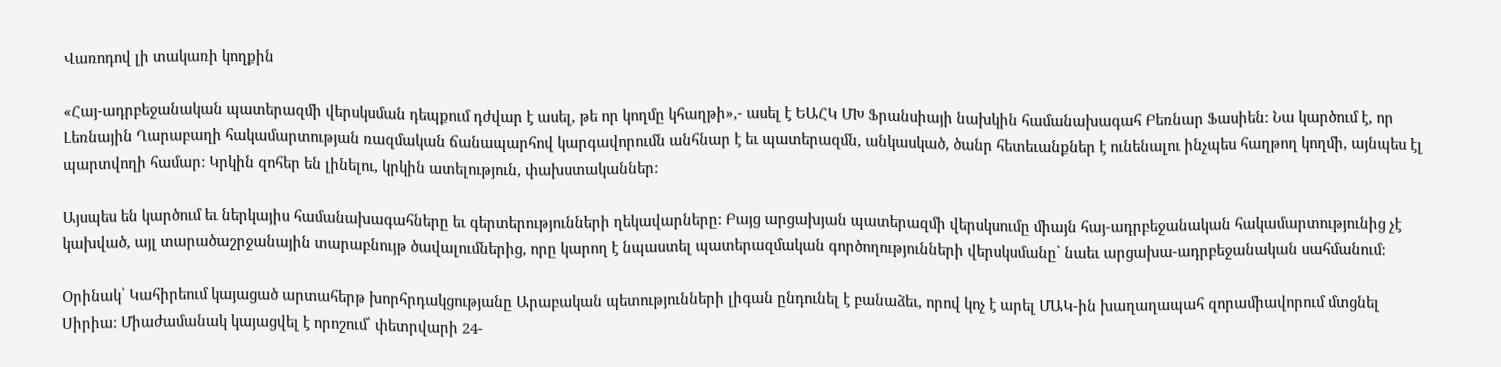Վառոդով լի տակառի կողքին

«Հայ-ադրբեջանական պատերազմի վերսկսման դեպքում դժվար է ասել, թե որ կողմը կհաղթի»,- ասել է ԵԱՀԿ ՄԽ Ֆրանսիայի նախկին համանախագահ Բեռնար Ֆասիեն: Նա կարծում է, որ Լեռնային Ղարաբաղի հակամարտության ռազմական ճանապարհով կարգավորումն անհնար է եւ պատերազմն, անկասկած, ծանր հետեւանքներ է ունենալու ինչպես հաղթող կողմի, այնպես էլ պարտվողի համար: Կրկին զոհեր են լինելու, կրկին ատելություն, փախստականներ:

Այսպես են կարծում եւ ներկայիս համանախագահները եւ գերտերությունների ղեկավարները: Բայց արցախյան պատերազմի վերսկսումը միայն հայ-ադրբեջանական հակամարտությունից չէ կախված, այլ տարածաշրջանային տարաբնույթ ծավալումներից, որը կարող է նպաստել պատերազմական գործողությունների վերսկսմանը՝ նաեւ արցախա-ադրբեջանական սահմանում:

Օրինակ՝ Կահիրեում կայացած արտահերթ խորհրդակցությանը Արաբական պետությունների լիգան ընդունել է բանաձեւ, որով կոչ է արել ՄԱԿ-ին խաղաղապահ զորամիավորում մտցնել Սիրիա: Միաժամանակ կայացվել է որոշում՝ փետրվարի 24-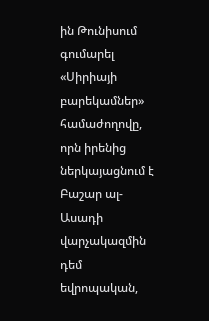ին Թունիսում գումարել «Սիրիայի բարեկամներ» համաժողովը, որն իրենից ներկայացնում է Բաշար ալ-Ասադի վարչակազմին դեմ եվրոպական,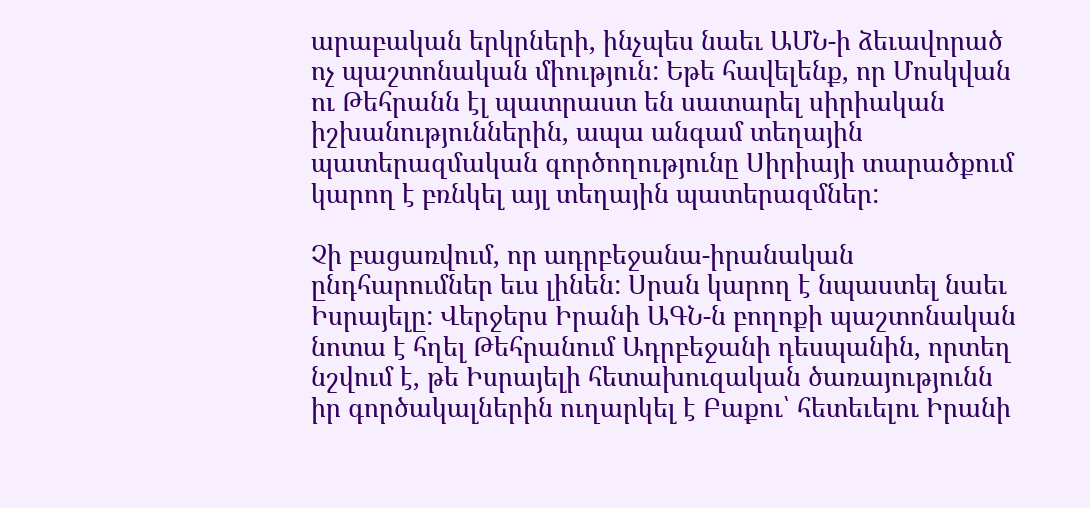արաբական երկրների, ինչպես նաեւ ԱՄՆ-ի ձեւավորած ոչ պաշտոնական միություն: Եթե հավելենք, որ Մոսկվան ու Թեհրանն էլ պատրաստ են սատարել սիրիական իշխանություններին, ապա անգամ տեղային պատերազմական գործողությունը Սիրիայի տարածքում կարող է բռնկել այլ տեղային պատերազմներ:

Չի բացառվում, որ ադրբեջանա-իրանական ընդհարումներ եւս լինեն: Սրան կարող է նպաստել նաեւ Իսրայելը: Վերջերս Իրանի ԱԳՆ-ն բողոքի պաշտոնական նոտա է հղել Թեհրանում Ադրբեջանի դեսպանին, որտեղ նշվում է, թե Իսրայելի հետախուզական ծառայությունն իր գործակալներին ուղարկել է Բաքու՝ հետեւելու Իրանի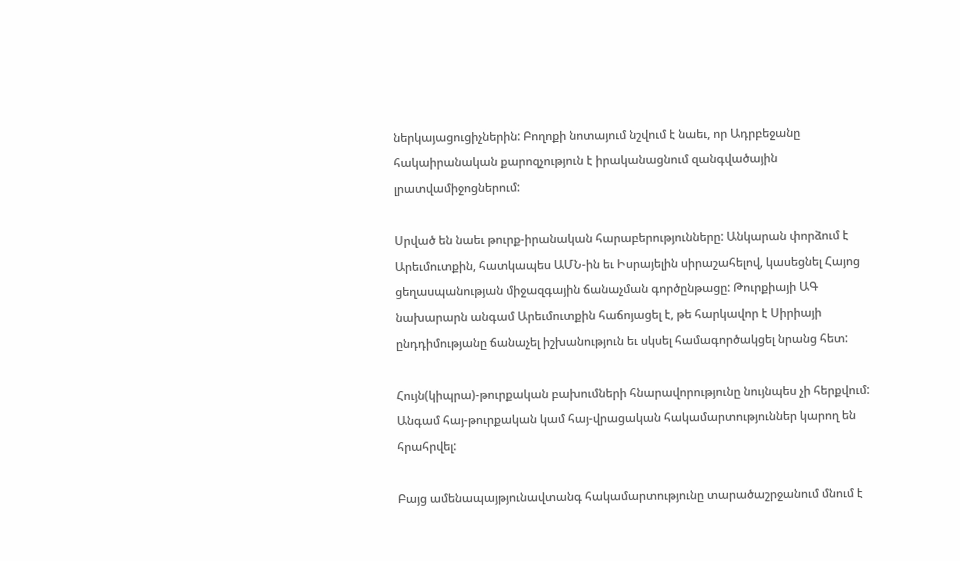ներկայացուցիչներին: Բողոքի նոտայում նշվում է նաեւ, որ Ադրբեջանը հակաիրանական քարոզչություն է իրականացնում զանգվածային լրատվամիջոցներում:

Սրված են նաեւ թուրք-իրանական հարաբերությունները: Անկարան փորձում է Արեւմուտքին, հատկապես ԱՄՆ-ին եւ Իսրայելին սիրաշահելով, կասեցնել Հայոց ցեղասպանության միջազգային ճանաչման գործընթացը: Թուրքիայի ԱԳ նախարարն անգամ Արեւմուտքին հաճոյացել է, թե հարկավոր է Սիրիայի ընդդիմությանը ճանաչել իշխանություն եւ սկսել համագործակցել նրանց հետ:

Հույն(կիպրա)-թուրքական բախումների հնարավորությունը նույնպես չի հերքվում: Անգամ հայ-թուրքական կամ հայ-վրացական հակամարտություններ կարող են հրահրվել:

Բայց ամենապայթյունավտանգ հակամարտությունը տարածաշրջանում մնում է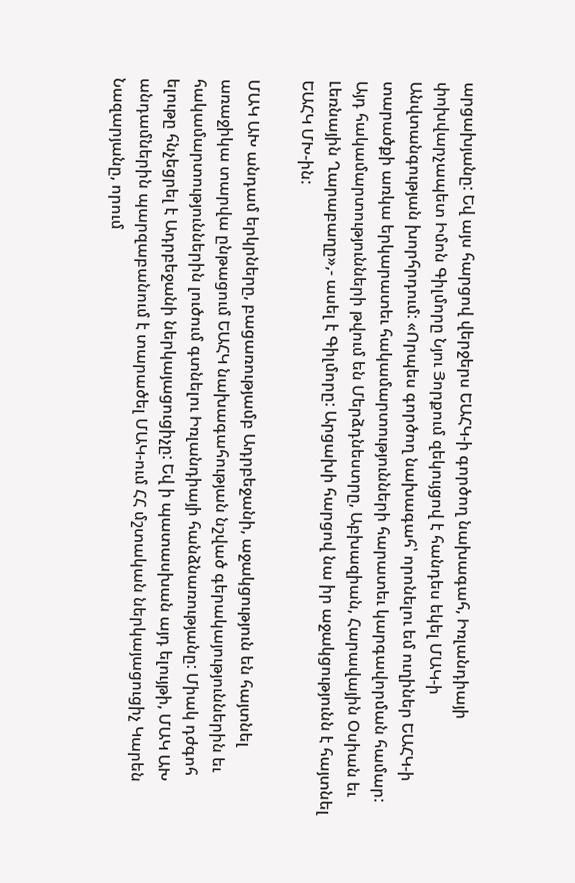արցախյանը: Եվ այս հարցով վերջերս ԵԱՀԿ-ի գործող նախագահ, Իռլանդիայի փոխվարչապետ Իմոն Գիլմորը Նյու Յորքում զեկույցով է հանդես եկել ՄԱԿ-ի Անվտանգության խորհրդում: «Որպես գործող նախագահ՝ որոնելու եմ ուղիներ ԵԱՀԿ-ի տարածքի առկա երկարատեւ հակամարտությունների հարատեւ կարգավորման համար: Այդ հակամարտությունների թվում են Մերձդնեստրը, Աբխազիան, Հարավային Օսիան եւ Լեռնային Ղարաբաղը»,- ասել է Գիլմորը: Արցախի հարցով նա իր աջակցությունն է հայտնել ԵԱՀԿ ՄԽ-ին:

ՄԱԿ ԱԽ անդամ երկրները, բացառությամբ Ադրբեջանի, աջակցություն են հայտնել առաջիկա տարվա ընթացում ԵԱՀԿ նախագահության նշված գերակայություններին եւ հակամարտություններին լուծում գտնելու Իռլանդիայի հանձնառությանը: Միակ դժգոհ ելութը հնչեցրել է Ադրբեջանի ներկայացուցիչը: Եվ ի պատասխան այդ ելույթի, ՄԱԿ ԱԽ անդամներին պարզաբանում է տարածել ՄԱԿ-ում ՀՀ մշտական ներկայացուցիչ Կարեն Նազարյանը, որում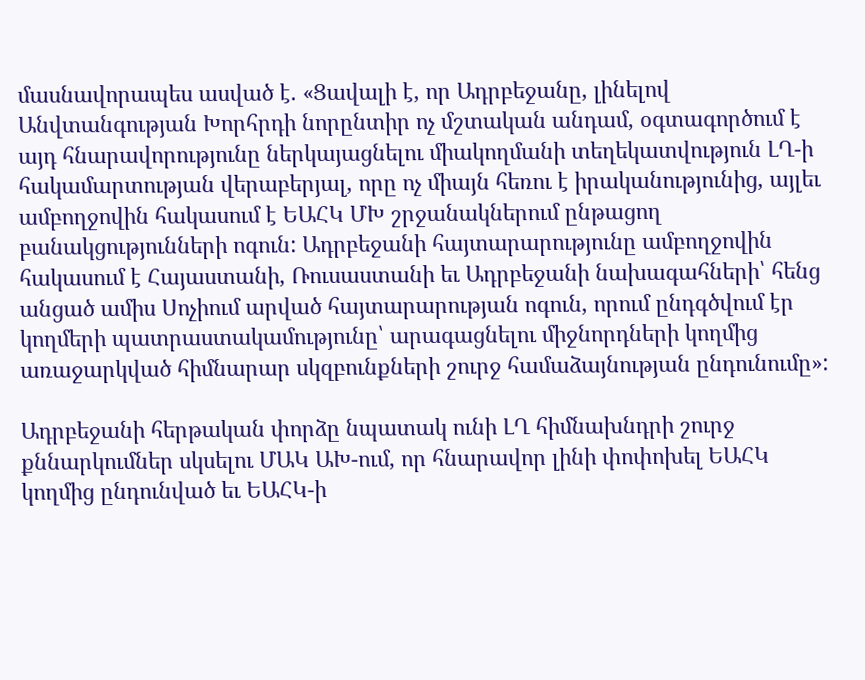մասնավորապես ասված է. «Ցավալի է, որ Ադրբեջանը, լինելով Անվտանգության Խորհրդի նորընտիր ոչ մշտական անդամ, օգտագործում է այդ հնարավորությունը ներկայացնելու միակողմանի տեղեկատվություն ԼՂ-ի հակամարտության վերաբերյալ, որը ոչ միայն հեռու է իրականությունից, այլեւ ամբողջովին հակասում է ԵԱՀԿ ՄԽ շրջանակներում ընթացող բանակցությունների ոգուն: Ադրբեջանի հայտարարությունը ամբողջովին հակասում է Հայաստանի, Ռուսաստանի եւ Ադրբեջանի նախագահների՝ հենց անցած ամիս Սոչիում արված հայտարարության ոգուն, որում ընդգծվում էր կողմերի պատրաստակամությունը՝ արագացնելու միջնորդների կողմից առաջարկված հիմնարար սկզբունքների շուրջ համաձայնության ընդունումը»:

Ադրբեջանի հերթական փորձը նպատակ ունի ԼՂ հիմնախնդրի շուրջ քննարկումներ սկսելու ՄԱԿ ԱԽ-ում, որ հնարավոր լինի փոփոխել ԵԱՀԿ կողմից ընդունված եւ ԵԱՀԿ-ի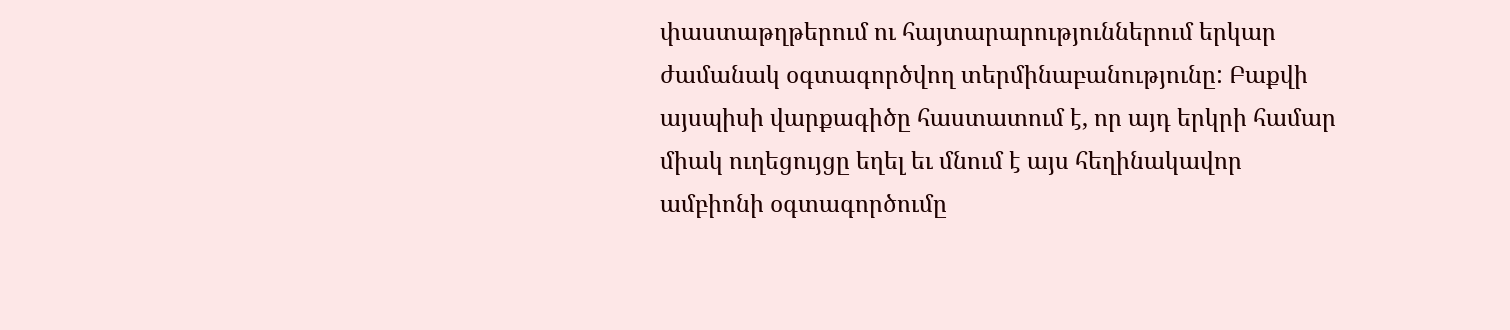փաստաթղթերում ու հայտարարություններում երկար ժամանակ օգտագործվող տերմինաբանությունը: Բաքվի այսպիսի վարքագիծը հաստատում է, որ այդ երկրի համար միակ ուղեցույցը եղել եւ մնում է այս հեղինակավոր ամբիոնի օգտագործումը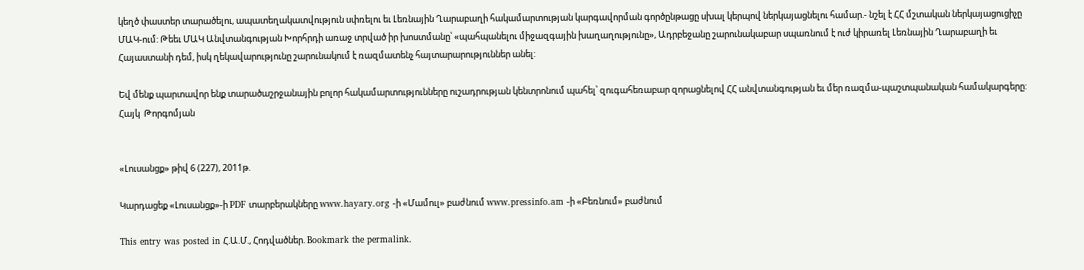կեղծ փաստեր տարածելու, ապատեղակատվություն սփռելու եւ Լեռնային Ղարաբաղի հակամարտության կարգավորման գործընթացը սխալ կերպով ներկայացնելու համար.- նշել է ՀՀ մշտական ներկայացուցիչը ՄԱԿ-ում: Թեեւ ՄԱԿ Անվտանգության Խորհրդի առաջ տրված իր խոստմանը՝ «պահպանելու միջազգային խաղաղությունը», Ադրբեջանը շարունակաբար սպառնում է ուժ կիրառել Լեռնային Ղարաբաղի եւ Հայաստանի դեմ, իսկ ղեկավարությունը շարունակում է ռազմատենչ հայտարարություններ անել:

Եվ մենք պարտավոր ենք տարածաշրջանային բոլոր հակամարտությունները ուշադրության կենտրոնում պահել՝ զուգահեռաբար զորացնելով ՀՀ անվտանգության եւ մեր ռազմա-պաշտպանական համակարգերը:
Հայկ  Թորգոմյան


«Լուսանցք» թիվ 6 (227), 2011թ.

Կարդացեք «Լուսանցք»-ի PDF տարբերակները www.hayary.org -ի «Մամուլ» բաժնում www.pressinfo.am -ի «Բեռնում» բաժնում

This entry was posted in Հ.Ա.Մ., Հոդվածներ. Bookmark the permalink.